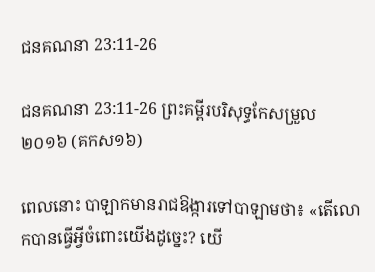ជនគណនា 23:11-26

ជនគណនា 23:11-26 ព្រះគម្ពីរបរិសុទ្ធកែសម្រួល ២០១៦ (គកស១៦)

ពេលនោះ បាឡាកមានរាជ‌ឱង្ការទៅបាឡាមថា៖ «តើលោកបានធ្វើអ្វីចំពោះយើងដូច្នេះ? យើ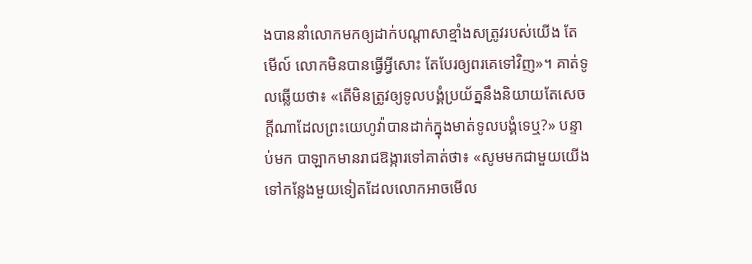ងបាននាំលោកមកឲ្យដាក់បណ្ដា‌សាខ្មាំង‌សត្រូវរបស់យើង តែមើល៍ លោកមិនបានធ្វើអ្វីសោះ តែបែរឲ្យពរគេទៅវិញ»។ គាត់ទូលឆ្លើយថា៖ «តើមិនត្រូវឲ្យទូល‌បង្គំប្រយ័ត្ននឹងនិយាយតែសេចក្ដីណាដែលព្រះ‌យេហូវ៉ាបានដាក់ក្នុងមាត់ទូល‌បង្គំទេឬ?» បន្ទាប់មក បាឡាកមានរាជ‌ឱង្ការទៅគាត់ថា៖ «សូមមកជា‌មួយយើង ទៅកន្លែងមួយទៀតដែលលោកអាចមើល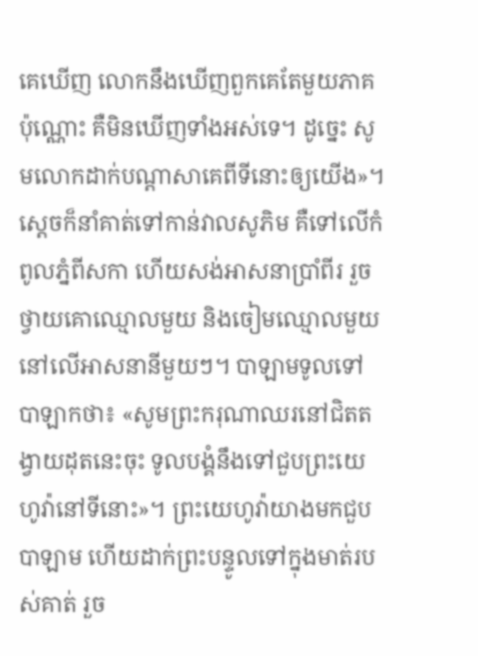គេឃើញ លោកនឹងឃើញពួក‌គេតែមួយភាគប៉ុណ្ណោះ គឺមិនឃើញទាំងអស់ទេ។ ដូច្នេះ សូមលោកដាក់បណ្ដា‌សាគេពីទីនោះឲ្យយើង»។ ស្ដេចក៏នាំគាត់ទៅកាន់វាលសូភិម គឺទៅលើកំពូលភ្នំពីសកា ហើយសង់អាស‌នាប្រាំពីរ រួចថ្វាយគោឈ្មោលមួយ និងចៀមឈ្មោលមួយ នៅលើអាស‌នានីមួយៗ។ បាឡាមទូលទៅបាឡាកថា៖ «សូមព្រះករុណាឈរនៅជិតតង្វាយដុតនេះចុះ ទូល‌បង្គំនឹងទៅជួបព្រះ‌យេហូវ៉ានៅទីនោះ»។ ព្រះ‌យេហូវ៉ាយាងមកជួបបាឡាម ហើយដាក់ព្រះ‌បន្ទូលទៅក្នុងមាត់របស់គាត់ រួច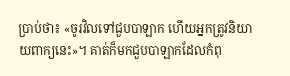ប្រាប់ថា៖ «ចូរវិលទៅជួបបាឡាក ហើយអ្នកត្រូវនិយាយពាក្យនេះ»។ គាត់ក៏មកជួបបាឡាកដែលកំពុ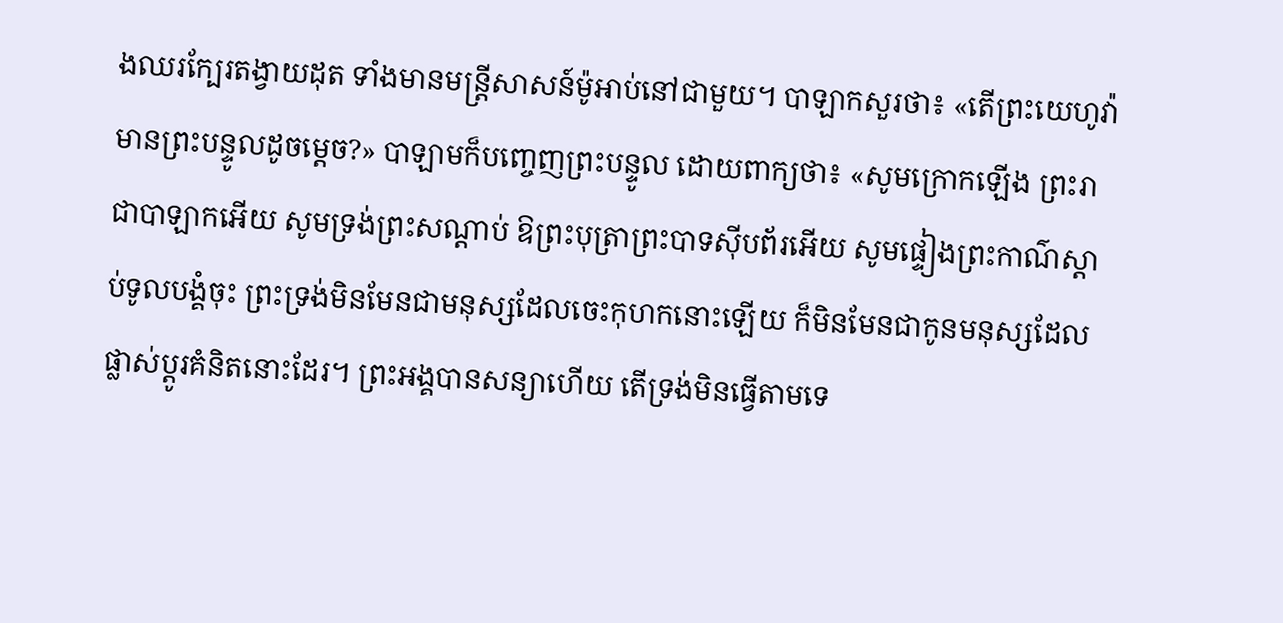ងឈរក្បែរតង្វាយដុត ទាំងមានមន្ត្រីសាសន៍ម៉ូអាប់នៅជាមួយ។ បាឡាកសួរថា៖ «តើព្រះ‌យេហូវ៉ាមានព្រះ‌បន្ទូលដូចម្ដេច?» បាឡាមក៏បញ្ចេញព្រះ‌បន្ទូល ដោយពាក្យថា៖ «សូមក្រោកឡើង ព្រះ‌រាជាបាឡាកអើយ សូមទ្រង់ព្រះសណ្ដាប់ ឱព្រះបុត្រាព្រះបាទស៊ីបព័រអើយ សូមផ្ទៀងព្រះ‌កាណ៌ស្តាប់ទូល‌បង្គំចុះ ព្រះ‌ទ្រង់មិនមែនជាមនុស្សដែលចេះកុហកនោះឡើយ ក៏មិនមែនជាកូនមនុស្សដែលផ្លាស់ប្ដូរគំនិតនោះដែរ។ ព្រះ‌អង្គបានសន្យាហើយ តើទ្រង់មិនធ្វើតាមទេ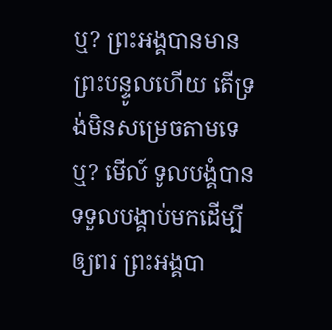ឬ? ព្រះ‌អង្គបានមានព្រះ‌បន្ទូលហើយ តើទ្រង់មិនសម្រេចតាមទេឬ? មើល៍ ទូល‌បង្គំបានទទួលបង្គាប់មកដើម្បីឲ្យពរ ព្រះ‌អង្គបា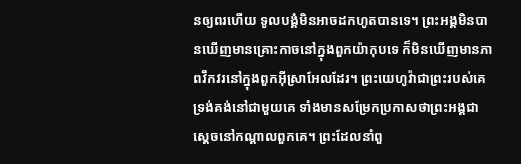នឲ្យពរហើយ ទូល‌បង្គំមិនអាចដកហូតបានទេ។ ព្រះ‌អង្គមិនបានឃើញមានគ្រោះកាចនៅក្នុងពួកយ៉ាកុបទេ ក៏មិនឃើញមានភាពវឹកវរនៅក្នុងពួកអ៊ីស្រា‌អែលដែរ។ ព្រះ‌យេហូវ៉ាជាព្រះរបស់គេ ទ្រង់គង់នៅជា‌មួយគេ ទាំងមានសម្រែកប្រកាសថាព្រះ‌អង្គជាស្តេចនៅកណ្ដាលពួក‌គេ។ ព្រះដែលនាំពួ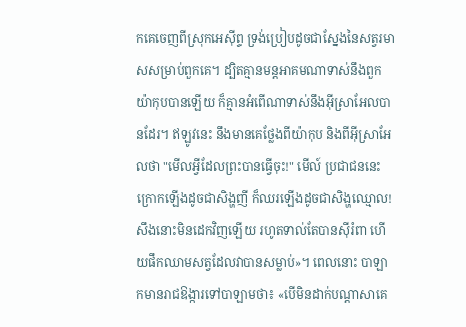កគេចេញពីស្រុកអេស៊ីព្ទ ទ្រង់ប្រៀបដូចជាស្នែងនៃសត្វរមាសសម្រាប់ពួកគេ។ ដ្បិតគ្មានមន្តអាគមណាទាស់នឹងពួកយ៉ាកុបបានឡើយ ក៏គ្មានអំពើណាទាស់នឹងអ៊ីស្រា‌អែលបានដែរ។ ឥឡូវនេះ នឹងមានគេថ្លែងពីយ៉ាកុប និងពីអ៊ីស្រា‌អែលថា "មើលអ្វីដែលព្រះបានធ្វើចុះ!" មើល៍ ប្រជាជននេះក្រោកឡើងដូចជាសិង្ហញី ក៏ឈរឡើងដូចជាសិង្ហឈ្មោល! សឹងនោះមិនដេកវិញឡើយ រហូតទាល់តែបានស៊ីរំពា ហើយផឹកឈាមសត្វដែលវាបានសម្លាប់»។ ពេលនោះ បាឡាកមានរាជ‌ឱង្ការទៅបាឡាមថា៖ «បើមិនដាក់បណ្ដា‌សាគេ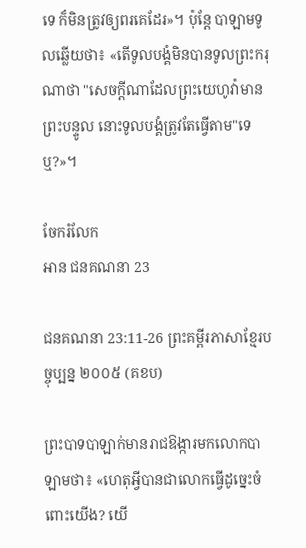ទេ ក៏មិនត្រូវឲ្យពរគេដែរ»។ ប៉ុន្តែ បាឡាមទូលឆ្លើយថា៖ «តើទូល‌បង្គំមិនបានទូលព្រះករុណាថា "សេចក្ដីណាដែលព្រះ‌យេហូវ៉ាមានព្រះ‌បន្ទូល នោះទូល‌បង្គំត្រូវតែធ្វើតាម"ទេឬ?»។

ចែករំលែក
អាន ជនគណនា 23

ជនគណនា 23:11-26 ព្រះគម្ពីរភាសាខ្មែរបច្ចុប្បន្ន ២០០៥ (គខប)

ព្រះ‌បាទបាឡាក់មានរាជ‌ឱង្ការមកលោកបាឡាមថា៖ «ហេតុអ្វីបានជាលោកធ្វើដូច្នេះចំពោះយើង? យើ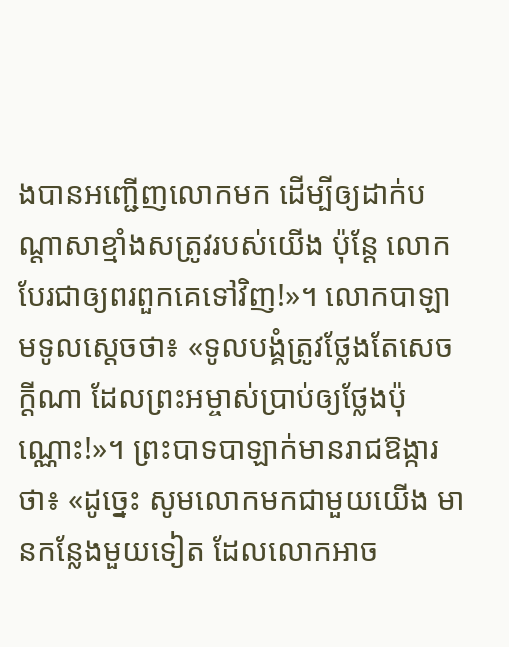ងបានអញ្ជើញលោកមក ដើម្បីឲ្យដាក់បណ្ដាសាខ្មាំងសត្រូវរបស់យើង ប៉ុន្តែ លោកបែរជាឲ្យពរពួកគេទៅវិញ!»។ លោកបាឡាមទូលស្ដេចថា៖ «ទូលបង្គំត្រូវថ្លែងតែសេចក្ដីណា ដែលព្រះ‌អម្ចាស់ប្រាប់ឲ្យថ្លែងប៉ុណ្ណោះ!»។ ព្រះ‌បាទបាឡាក់មានរាជ‌ឱង្ការថា៖ «ដូច្នេះ សូមលោកមកជាមួយយើង មានកន្លែងមួយទៀត ដែលលោកអាច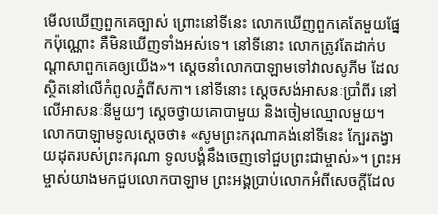មើលឃើញពួកគេច្បាស់ ព្រោះនៅទីនេះ លោកឃើញពួកគេតែមួយផ្នែកប៉ុណ្ណោះ គឺមិនឃើញទាំងអស់ទេ។ នៅទីនោះ លោកត្រូវតែដាក់បណ្ដាសាពួកគេឲ្យយើង»។ ស្ដេចនាំលោកបាឡាមទៅវាលសូភីម ដែលស្ថិតនៅលើកំពូលភ្នំពីសកា។ នៅទីនោះ ស្ដេចសង់អាសនៈប្រាំ‌ពីរ នៅលើអាសនៈនីមួយៗ ស្ដេចថ្វាយគោបាមួយ និងចៀមឈ្មោលមួយ។ លោកបាឡាមទូលស្ដេចថា៖ «សូមព្រះ‌ករុណាគង់នៅទីនេះ ក្បែរតង្វាយដុតរបស់ព្រះ‌ករុណា ទូលបង្គំនឹងចេញទៅជួបព្រះ‌ជាម្ចាស់»។ ព្រះ‌អម្ចាស់យាងមកជួបលោកបាឡាម ព្រះអង្គប្រាប់លោកអំពីសេចក្ដីដែល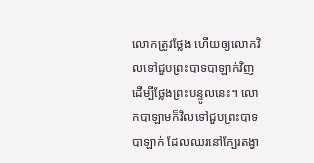លោកត្រូវថ្លែង ហើយឲ្យលោកវិលទៅជួបព្រះ‌បាទបាឡាក់វិញ ដើម្បីថ្លែងព្រះ‌បន្ទូលនេះ។ លោកបាឡាមក៏វិលទៅជួបព្រះ‌បាទបាឡាក់ ដែលឈរនៅក្បែរតង្វា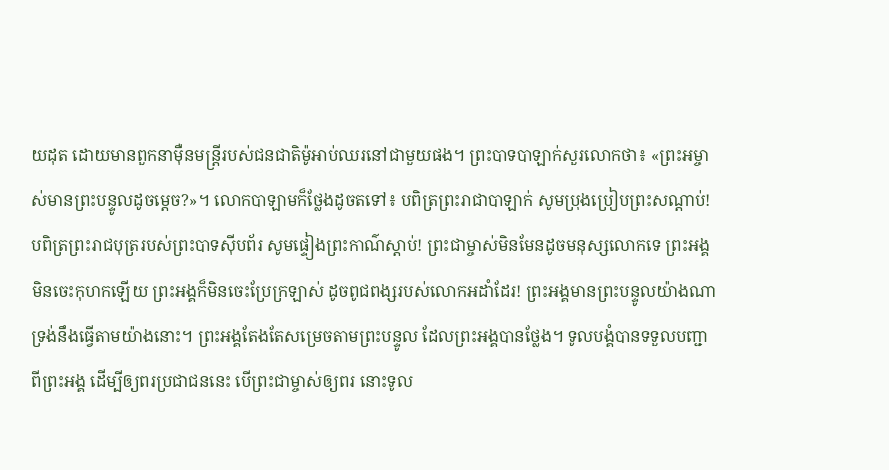យដុត ដោយមានពួកនាម៉ឺនមន្ត្រីរបស់ជន‌ជាតិម៉ូអាប់ឈរនៅជាមួយផង។ ព្រះ‌បាទបាឡាក់សួរលោកថា៖ «ព្រះ‌អម្ចាស់មានព្រះ‌បន្ទូលដូចម្ដេច?»។ លោកបាឡាមក៏ថ្លែងដូចតទៅ៖ បពិត្រព្រះ‌រាជាបាឡាក់ សូមប្រុងប្រៀបព្រះ‌សណ្ដាប់! បពិត្រព្រះ‌រាជបុត្ររបស់ព្រះ‌បាទស៊ីប‌ព័រ សូមផ្ទៀងព្រះ‌កាណ៌ស្ដាប់! ព្រះ‌ជាម្ចាស់មិនមែនដូចមនុស្សលោកទេ ព្រះអង្គមិនចេះកុហកឡើយ ព្រះអង្គក៏មិនចេះប្រែក្រឡាស់ ដូចពូជ‌ពង្សរបស់លោកអដាំដែរ! ព្រះអង្គមានព្រះ‌បន្ទូលយ៉ាងណា ទ្រង់នឹងធ្វើតាមយ៉ាងនោះ។ ព្រះអង្គតែងតែសម្រេចតាមព្រះ‌បន្ទូល ដែលព្រះអង្គបានថ្លែង។ ទូលបង្គំបានទទួលបញ្ជាពីព្រះអង្គ ដើម្បីឲ្យពរប្រជា‌ជននេះ បើព្រះ‌ជាម្ចាស់ឲ្យពរ នោះទូល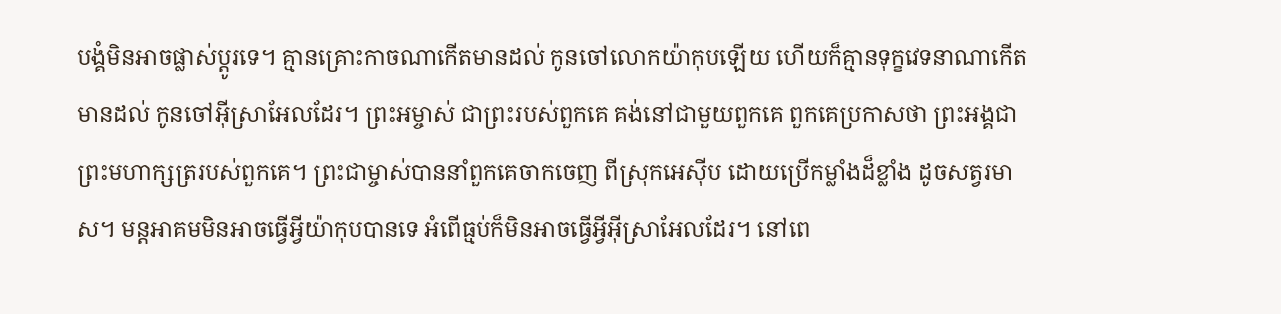បង្គំមិនអាចផ្លាស់ប្ដូរទេ។ គ្មានគ្រោះកាចណាកើតមានដល់ កូនចៅលោកយ៉ាកុបឡើយ ហើយក៏គ្មានទុក្ខវេទនាណាកើតមានដល់ កូនចៅអ៊ីស្រា‌អែលដែរ។ ព្រះ‌អម្ចាស់ ជាព្រះរបស់ពួកគេ គង់នៅជាមួយពួកគេ ពួកគេប្រកាសថា ព្រះអង្គជាព្រះ‌មហា‌ក្សត្ររបស់ពួកគេ។ ព្រះ‌ជាម្ចាស់បាននាំពួកគេចាកចេញ ពីស្រុកអេស៊ីប ដោយប្រើកម្លាំងដ៏ខ្លាំង ដូចសត្វរមាស។ មន្ត‌អាគមមិនអាចធ្វើអ្វីយ៉ាកុបបានទេ អំពើធ្មប់ក៏មិនអាចធ្វើអ្វីអ៊ីស្រា‌អែលដែរ។ នៅពេ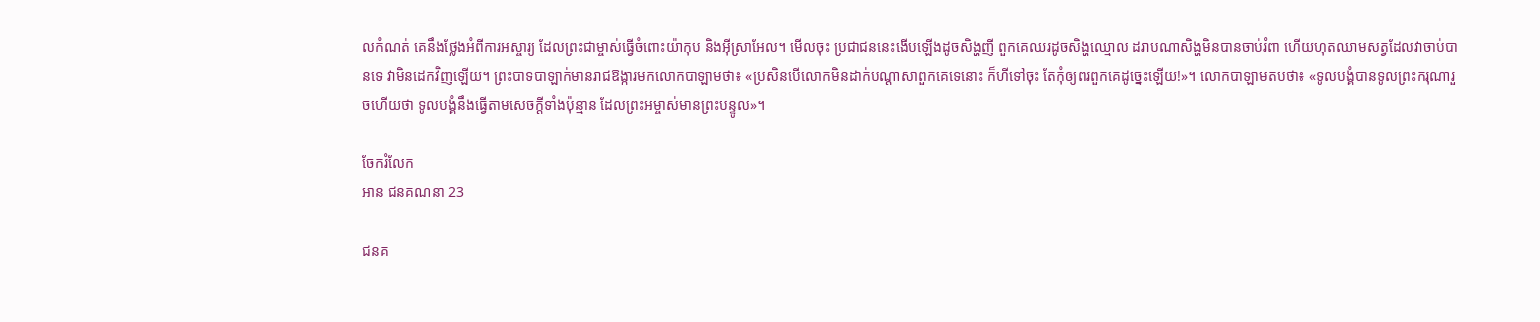លកំណត់ គេនឹងថ្លែងអំពីការអស្ចារ្យ ដែលព្រះ‌ជាម្ចាស់ធ្វើចំពោះយ៉ាកុប និងអ៊ីស្រា‌អែល។ មើលចុះ ប្រជា‌ជននេះងើបឡើងដូចសិង្ហញី ពួកគេឈរដូចសិង្ហឈ្មោល ដរាបណាសិង្ហមិនបានចាប់រំពា ហើយហុតឈាមសត្វដែលវាចាប់បានទេ វាមិនដេកវិញឡើយ។ ព្រះ‌បាទបាឡាក់មានរាជ‌ឱង្ការមកលោកបាឡាមថា៖ «ប្រសិនបើលោកមិនដាក់បណ្ដាសាពួកគេទេនោះ ក៏ហីទៅចុះ តែកុំឲ្យពរពួកគេដូច្នេះឡើយ!»។ លោកបាឡាមតបថា៖ «ទូលបង្គំបានទូលព្រះ‌ករុណារួចហើយថា ទូលបង្គំនឹងធ្វើតាមសេចក្ដីទាំងប៉ុន្មាន ដែលព្រះ‌អម្ចាស់មានព្រះ‌បន្ទូល»។

ចែករំលែក
អាន ជនគណនា 23

ជនគ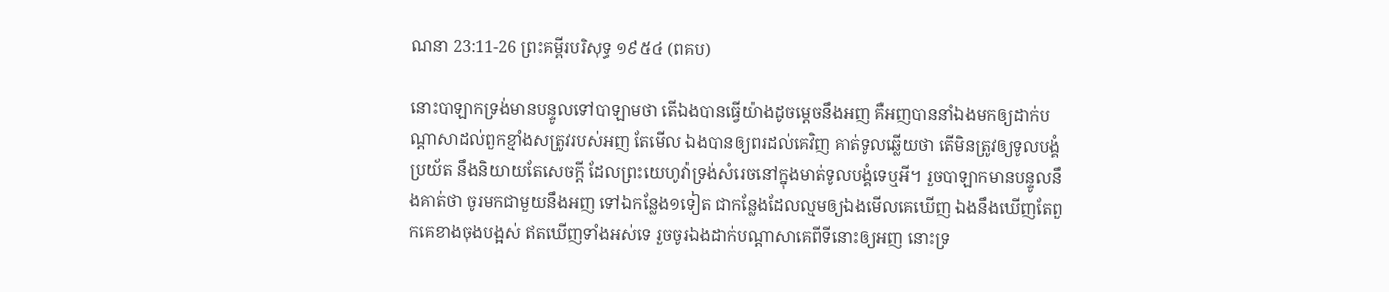ណនា 23:11-26 ព្រះគម្ពីរបរិសុទ្ធ ១៩៥៤ (ពគប)

នោះបាឡាកទ្រង់មានបន្ទូលទៅបាឡាមថា តើឯងបានធ្វើយ៉ាងដូចម្តេចនឹងអញ គឺអញបាននាំឯងមកឲ្យដាក់បណ្តាសាដល់ពួកខ្មាំងសត្រូវរបស់អញ តែមើល ឯងបានឲ្យពរដល់គេវិញ គាត់ទូលឆ្លើយថា តើមិនត្រូវឲ្យទូលបង្គំប្រយ័ត នឹងនិយាយតែសេចក្ដី ដែលព្រះ‌យេហូវ៉ាទ្រង់សំរេចនៅក្នុងមាត់ទូលបង្គំទេឬអី។ រួចបាឡាកមានបន្ទូលនឹងគាត់ថា ចូរមកជាមួយនឹងអញ ទៅឯកន្លែង១ទៀត ជាកន្លែងដែលល្មមឲ្យឯងមើលគេឃើញ ឯងនឹងឃើញតែពួកគេខាងចុងបង្អស់ ឥតឃើញទាំងអស់ទេ រួចចូរឯងដាក់បណ្តាសាគេពីទីនោះឲ្យអញ នោះទ្រ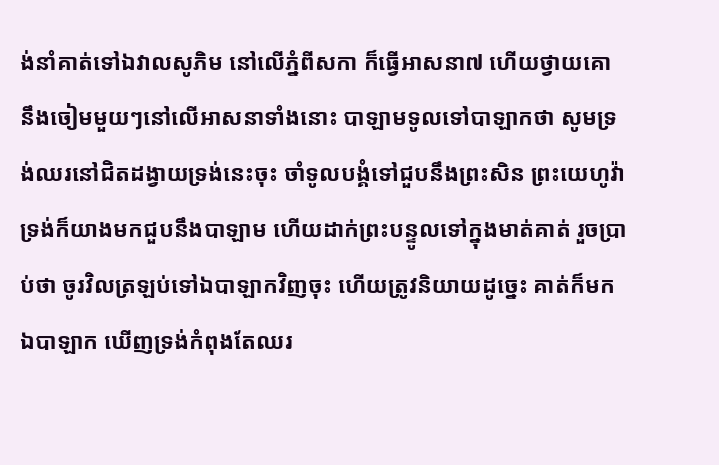ង់នាំគាត់ទៅឯវាលសូភិម នៅលើភ្នំពីសកា ក៏ធ្វើអាសនា៧ ហើយថ្វាយគោ នឹងចៀមមួយៗនៅលើអាសនាទាំងនោះ បាឡាមទូលទៅបាឡាកថា សូមទ្រង់ឈរនៅជិតដង្វាយទ្រង់នេះចុះ ចាំទូលបង្គំទៅជួបនឹងព្រះសិន ព្រះ‌យេហូវ៉ាទ្រង់ក៏យាងមកជួបនឹងបាឡាម ហើយដាក់ព្រះ‌បន្ទូលទៅក្នុងមាត់គាត់ រួចប្រាប់ថា ចូរវិលត្រឡប់ទៅឯបាឡាកវិញចុះ ហើយត្រូវនិយាយដូច្នេះ គាត់ក៏មកឯបាឡាក ឃើញទ្រង់កំពុងតែឈរ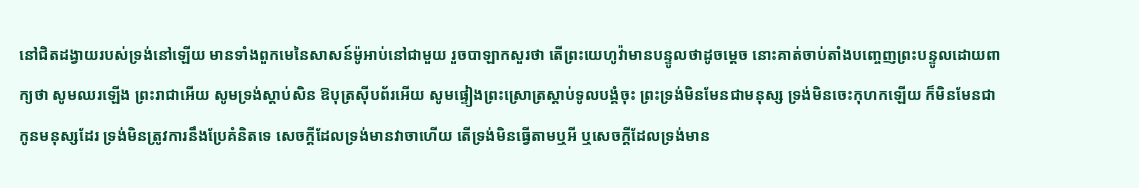នៅជិតដង្វាយរបស់ទ្រង់នៅឡើយ មានទាំងពួកមេនៃសាសន៍ម៉ូអាប់នៅជាមួយ រួចបាឡាកសួរថា តើព្រះ‌យេហូវ៉ាមានបន្ទូលថាដូចម្តេច នោះគាត់ចាប់តាំងបញ្ចេញព្រះ‌បន្ទូលដោយពាក្យថា សូមឈរឡើង ព្រះ‌រាជាអើយ សូមទ្រង់ស្តាប់សិន ឱបុត្រស៊ីបព័រអើយ សូមផ្ទៀងព្រះ‌ស្រោត្រស្តាប់ទូលបង្គំចុះ ព្រះ‌ទ្រង់មិនមែនជាមនុស្ស ទ្រង់មិនចេះកុហកឡើយ ក៏មិនមែនជាកូនមនុស្សដែរ ទ្រង់មិនត្រូវការនឹងប្រែគំនិតទេ សេចក្ដីដែលទ្រង់មានវាចាហើយ តើទ្រង់មិនធ្វើតាមឬអី ឬសេចក្ដីដែលទ្រង់មាន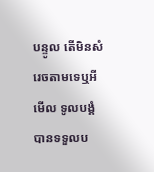បន្ទូល តើមិនសំរេចតាមទេឬអី មើល ទូលបង្គំបានទទួលប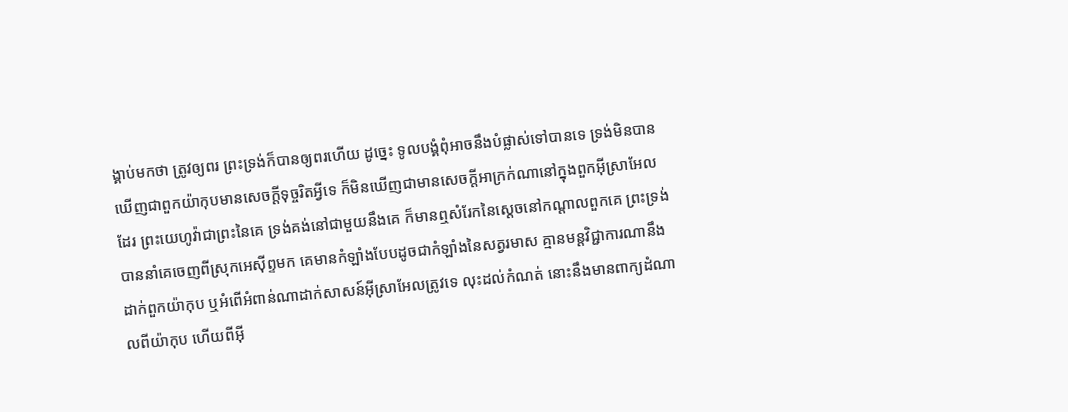ង្គាប់មកថា ត្រូវឲ្យពរ ព្រះទ្រង់ក៏បានឲ្យពរហើយ ដូច្នេះ ទូលបង្គំពុំអាចនឹងបំផ្លាស់ទៅបានទេ ទ្រង់មិនបានឃើញជាពួកយ៉ាកុបមានសេចក្ដីទុច្ចរិតអ្វីទេ ក៏មិនឃើញជាមានសេចក្ដីអាក្រក់ណានៅក្នុងពួកអ៊ីស្រាអែលដែរ ព្រះ‌យេហូវ៉ាជាព្រះនៃគេ ទ្រង់គង់នៅជាមួយនឹងគេ ក៏មានឮសំរែកនៃស្តេចនៅកណ្តាលពួកគេ ព្រះ‌ទ្រង់បាននាំគេចេញពីស្រុកអេស៊ីព្ទមក គេមានកំឡាំងបែបដូចជាកំឡាំងនៃសត្វរមាស គ្មានមន្តវិជ្ជាការណានឹងដាក់ពួកយ៉ាកុប ឬអំពើអំពាន់ណាដាក់សាសន៍អ៊ីស្រាអែលត្រូវទេ លុះដល់កំណត់ នោះនឹងមានពាក្យដំណាលពីយ៉ាកុប ហើយពីអ៊ី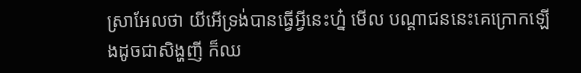ស្រាអែលថា យីអើទ្រង់បានធ្វើអ្វីនេះហ្ន៎ មើល បណ្តាជននេះគេក្រោកឡើងដូចជាសិង្ហញី ក៏ឈ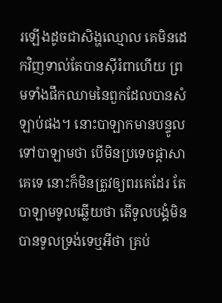រឡើងដូចជាសិង្ហឈ្មោល គេមិនដេកវិញទាល់តែបានស៊ីរំពាហើយ ព្រមទាំងផឹកឈាមនៃពួកដែលបានសំឡាប់ផង។ នោះបាឡាកមានបន្ទូលទៅបាឡាមថា បើមិនប្រទេចផ្តាសាគេទេ នោះក៏មិនត្រូវឲ្យពរគេដែរ តែបាឡាមទូលឆ្លើយថា តើទូលបង្គំមិនបានទូលទ្រង់ទេឬអីថា គ្រប់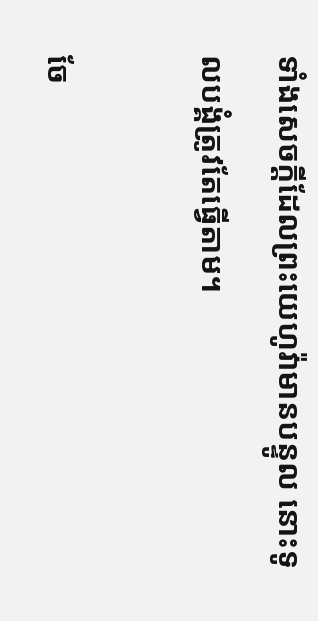ទាំងសេចក្ដីដែលព្រះ‌យេហូវ៉ាមានបន្ទូល នោះទូលបង្គំត្រូវតែធ្វើតាម។

ចែ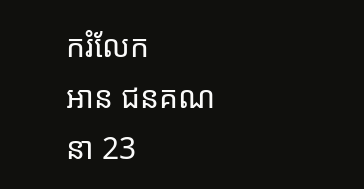ករំលែក
អាន ជនគណនា 23